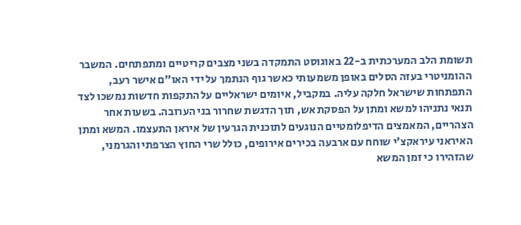תשומת הלב המערכתית ב-22 באוגוסט התמקדה בשני מצבים קריטיים ומתפתחים. המשבר ההומניטרי בעזה הסלים באופן משמעותי כאשר גוף הנתמך על ידי האו"ם אישר רעב, התפתחות שישראל חלקה עליה. במקביל, איומים ישראליים על התקפות חדשות נמשכו לצד תנאי נתניהו למשא ומתן על הפסקת אש, תוך הדגשת שחרור בני הערובה. בשעות אחר הצהריים, המאמצים הדיפלומטיים הנוגעים לתוכנית הגרעין של איראן התעצמו. המשא ומתן האיראני עיראקצ'י שוחח עם ארבעה בכירים אירופים, כולל שרי החוץ הצרפתי והגרמני, שהזהירו כי זמן המשא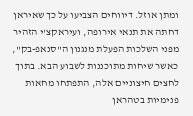ומתן אוזל. דיווחים הצביעו על כך שאיראן דחתה את תנאי אירופה, ועיראקצ'י הזהיר מפני השלכות הפעלת מנגנון ה"סנאפ-בק", כאשר שיחות מתוכננות לשבוע הבא. בתוך לחצים חיצוניים אלה, התפתחו מחאות פנימיות בטהראן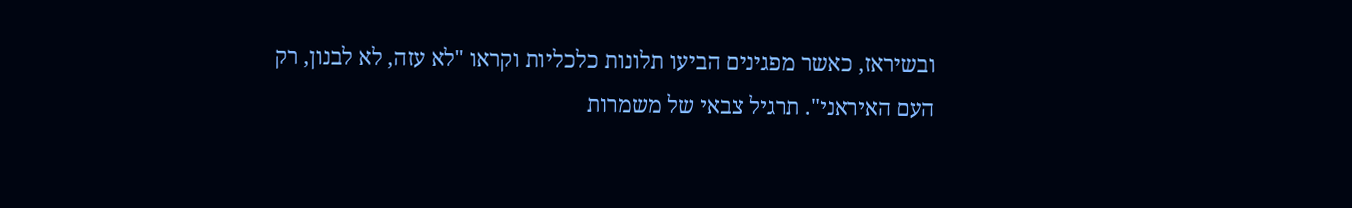ובשיראז, כאשר מפגינים הביעו תלונות כלכליות וקראו "לא עזה, לא לבנון, רק העם האיראני". תרגיל צבאי של משמרות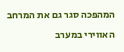המהפכה סגר גם את המרחב האווירי במערב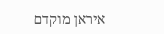איראן מוקדם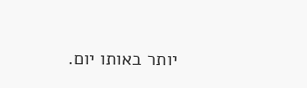יותר באותו יום.